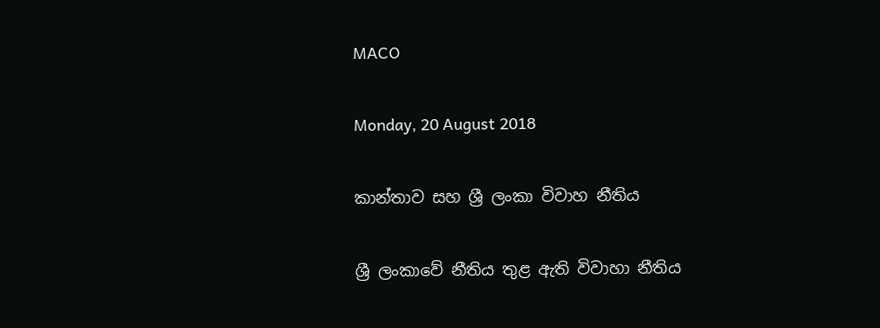MACO

Monday, 20 August 2018

කාන්තාව සහ ශ්‍රී ලංකා විවාහ නීතිය

ශ්‍රී ලංකාවේ නීතිය තුළ ඇති විවාහා නීතිය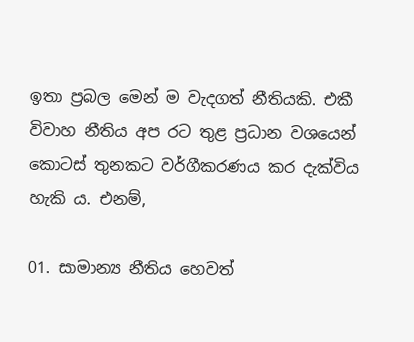ඉතා ප්‍රබල මෙන් ම වැදගත් නීතියකි. එකී විවාහ නීතිය අප රට තුළ ප්‍රධාන වශයෙන් කොටස් තුනකට වර්ගීකරණය කර දැක්විය හැකි ය. එනම්,

01. සාමාන්‍ය නීතිය හෙවත්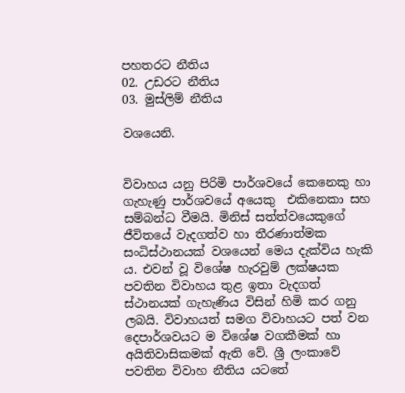පහතරට නීතිය
02. උඩරට නීතිය
03. මුස්ලිම් නීතිය

වශයෙනි.


විවාහය යනු පිරිමි පාර්ශවයේ කෙනෙකු හා ගැහැණු පාර්ශවයේ අයෙකු  එකිනෙකා සහ සම්බන්ධ වීමයි. මිනිස් සත්ත්වයෙකුගේ ජීවිතයේ වැදගත්ව හා තීරණාත්මක සංධිස්ථානයක් වශයෙන් මෙය දැක්විය හැකි ය. එවන් වූ විශේෂ හැරවුම් ලක්ෂයක පවතින විවාහය තුළ ඉතා වැදගත් ස්ථානයක් ගැහැණිය විසින් හිමි කර ගනු ලබයි. විවාහයත් සමග විවාහයට පත් වන දෙපාර්ශවයට ම විශේෂ වගකීමක් හා අයිතිවාසිකමක් ඇති වේ. ශ්‍රී ලංකාවේ පවතින විවාහ නීතිය යටතේ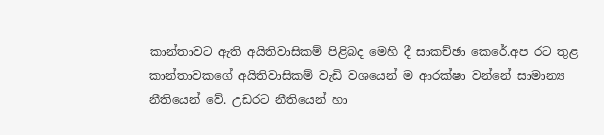කාන්තාවට ඇති අයිතිවාසිකම් පිළිබද මෙහි දී සාකච්ඡා කෙරේ.අප රට තුළ කාන්තාවකගේ අයිතිවාසිකම් වැඩි වශයෙන් ම ආරක්ෂා වන්නේ සාමාන්‍ය නීතියෙන් වේ. උඩරට නීතියෙන් හා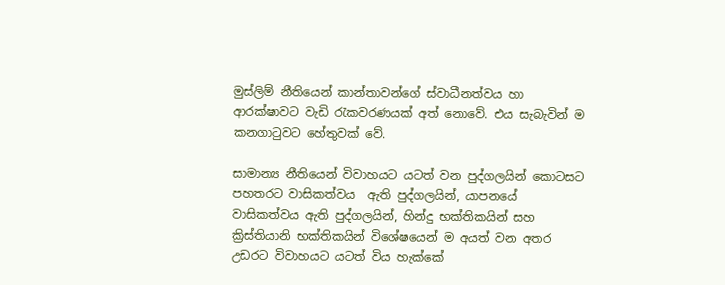මුස්ලිම් නීතියෙන් කාන්තාවන්ගේ ස්වාධීනත්වය හා ආරක්ෂාවට වැඩි රැකවරණයක් අත් නොවේ. එය සැබැවින් ම කනගාටුවට හේතුවක් වේ.

සාමාන්‍ය නීතියෙන් විවාහයට යටත් වන පුද්ගලයින් කොටසට  පහතරට වාසිකත්වය  ඇති පුද්ගලයින්, යාපනයේ  වාසිකත්වය ඇති පුද්ගලයින්, හින්දු භක්තිකයින් සහ ක්‍රිස්තියානි භක්තිකයින් විශේෂයෙන් ම අයත් වන අතර උඩරට විවාහයට යටත් විය හැක්කේ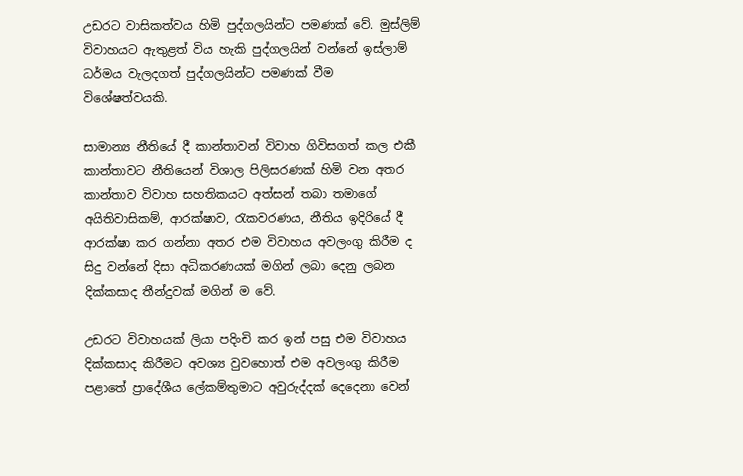උඩරට වාසිකත්වය හිමි පුද්ගලයින්ට පමණක් වේ. මුස්ලිම් විවාහයට ඇතුළත් විය හැකි පුද්ගලයින් වන්නේ ඉස්ලාම් ධර්මය වැලදගත් පුද්ගලයින්ට පමණක් වීම විශේෂත්වයකි.

සාමාන්‍ය නීතියේ දී කාන්තාවන් විවාහ ගිවිසගත් කල එකී කාන්තාවට නීතියෙන් විශාල පිලිසරණක් හිමි වන අතර කාන්තාව විවාහ සහතිකයට අත්සන් තබා තමාගේ අයිතිවාසිකම්, ආරක්ෂාව, රැකවරණය, නීතිය ඉදිරියේ දී ආරක්ෂා කර ගන්නා අතර එම විවාහය අවලංගු කිරීම ද සිදු වන්නේ දිසා අධිකරණයක් මගින් ලබා දෙනු ලබන දික්කසාද තීන්දුවක් මගින් ම වේ.

උඩරට විවාහයක් ලියා පදිංචි කර ඉන් පසු එම විවාහය දික්කසාද කිරීමට අවශ්‍ය වුවහොත් එම අවලංගු කිරීම පළාතේ ප්‍රාදේශීය ලේකම්තුමාට අවුරුද්දක් දෙදෙනා වෙන්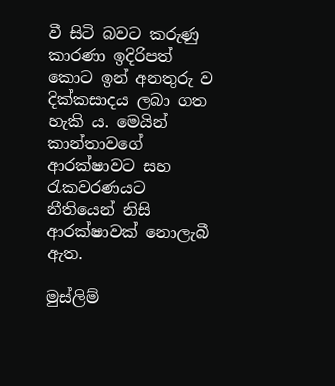වී සිටි බවට කරුණු කාරණා ඉදිරිපත් කොට ඉන් අනතුරු ව දික්කසාදය ලබා ගත හැකි ය. මෙයින් කාන්තාවගේ ආරක්ෂාවට සහ රැකවරණයට නීතියෙන් නිසි ආරක්ෂාවක් නොලැබී ඇත.

මුස්ලිම්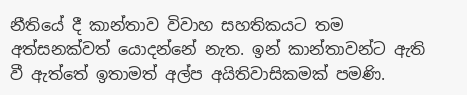නීතියේ දී කාන්තාව විවාහ සහතිකයට තම අත්සනක්වත් යොදන්නේ නැත. ඉන් කාන්තාවන්ට ඇති වී ඇත්තේ ඉතාමත් අල්ප අයිතිවාසිකමක් පමණි.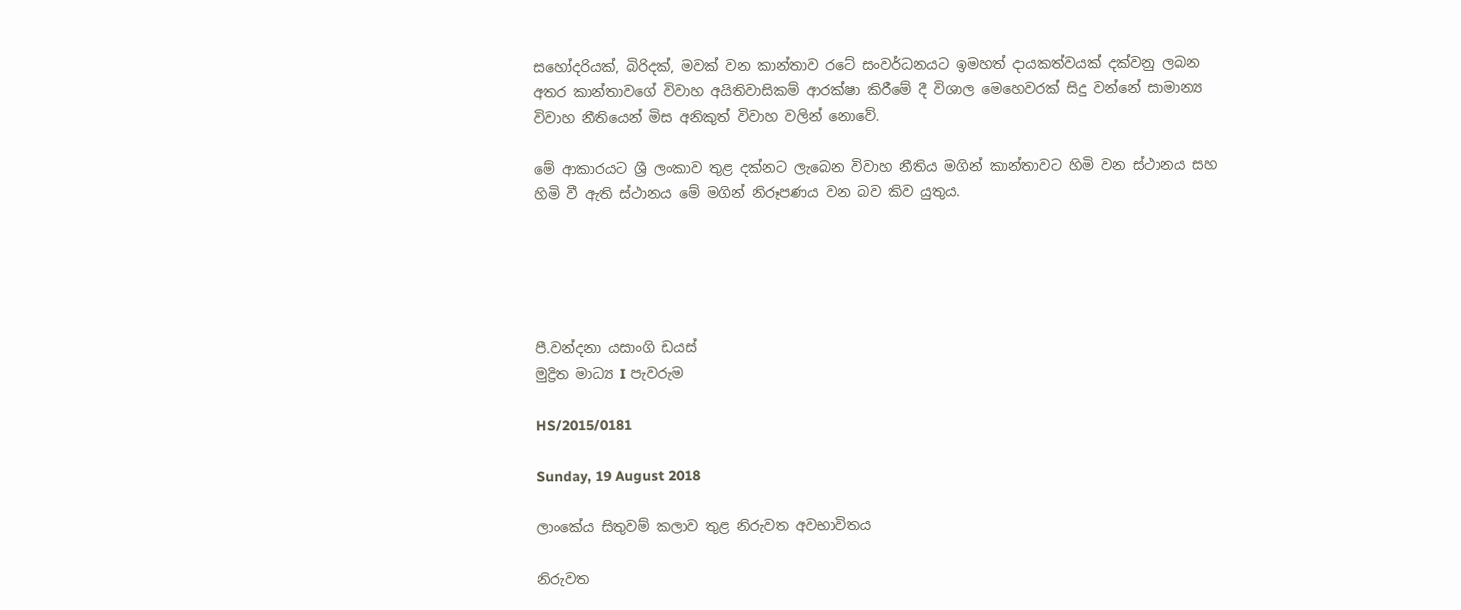සහෝදරියක්, බිරිදක්, මවක් වන කාන්තාව රටේ සංවර්ධනයට ඉමහත් දායකත්වයක් දක්වනු ලබන අතර කාන්තාවගේ විවාහ අයිතිවාසිකම් ආරක්ෂා කිරීමේ දී විශාල මෙහෙවරක් සිදු වන්නේ සාමාන්‍ය විවාහ නීතියෙන් මිස අනිකුත් විවාහ වලින් නොවේ.

මේ ආකාරයට ශ්‍රී ලංකාව තුළ දක්නට ලැබෙන විවාහ නීතිය මගින් කාන්තාවට හිමි වන ස්ථානය සහ හිමි වී ඇති ස්ථානය මේ මගින් නිරූපණය වන බව කිව යුතුය.





පී.වන්දනා යසාංගි ඩයස්
මුද්‍රිත මාධ්‍ය I පැවරුම

HS/2015/0181

Sunday, 19 August 2018

ලාංකේය සිතුවම් කලාව තුළ නිරුවත අවභාවිතය

නිරුවත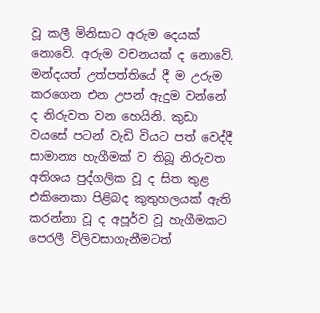වූ කලී මිනිසාට අරුම දෙයක් නොවේ. අරුම වචනයක් ද නොවේ. මන්දයත් උත්පත්තියේ දී ම උරුම කරගෙන එන උපන් ඇදුම වන්නේ ද නිරුවත වන හෙයිනි. කුඩා වයසේ පටන් වැඩි වියට පත් වෙද්දී සාමාන්‍ය හැගීමක් ව තිබූ නිරුවත අතිශය පුද්ගලික වූ ද සිත තුළ එකිනෙකා පිළිබද කුතුහලයක් ඇති කරන්නා වූ ද අපූර්ව වූ හැගීමකට පෙරලී විලිවසාගැනීමටත්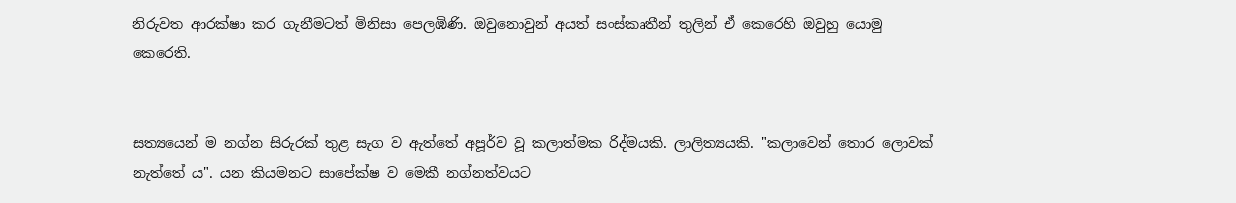නිරුවත ආරක්ෂා කර ගැනීමටත් මිනිසා පෙලඹිණි. ඔවුනොවුන් අයත් සංස්කෘතීන් තුලින් ඒ කෙරෙහි ඔවුහු යොමු කෙරෙති.


සත්‍යයෙන් ම නග්න සිරුරක් තුළ සැග ව ඇත්තේ අපූර්ව වූ කලාත්මක රිද්මයකි. ලාලිත්‍යයකි. "කලාවෙන් තොර ලොවක් නැත්තේ ය". යන කියමනට සාපේක්ෂ ව මෙකී නග්නත්වයට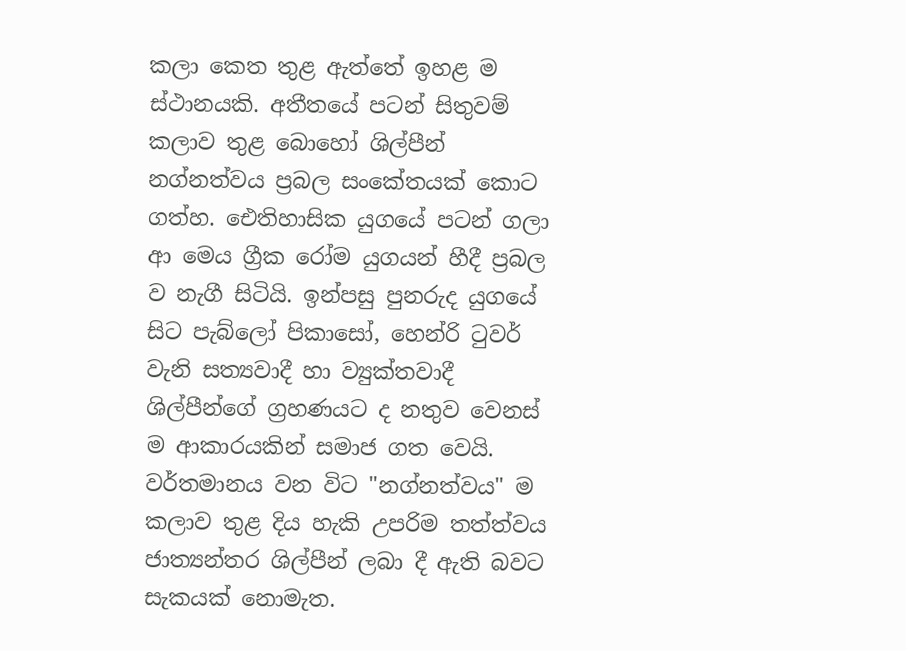කලා කෙත තුළ ඇත්තේ ඉහළ ම ස්ථානයකි. අතීතයේ පටන් සිතුවම් කලාව තුළ බොහෝ ශිල්පීන් නග්නත්වය ප්‍රබල සංකේතයක් කොට ගත්හ. ඓතිහාසික යුගයේ පටන් ගලා ආ මෙය ග්‍රීක රෝම යුගයන් හීදී ප්‍රබල ව නැගී සිටියි. ඉන්පසු පුනරුද යුගයේ සිට පැබ්ලෝ පිකාසෝ, හෙන්රි ටුවර් වැනි සත්‍යවාදී හා ව්‍යුක්තවාදී ශිල්පීන්ගේ ග්‍රහණයට ද නතුව වෙනස් ම ආකාරයකින් සමාජ ගත වෙයි. වර්තමානය වන විට "නග්නත්වය" ම කලාව තුළ දිය හැකි උපරිම තත්ත්වය ජාත්‍යන්තර ශිල්පීන් ලබා දී ඇති බවට සැකයක් නොමැත.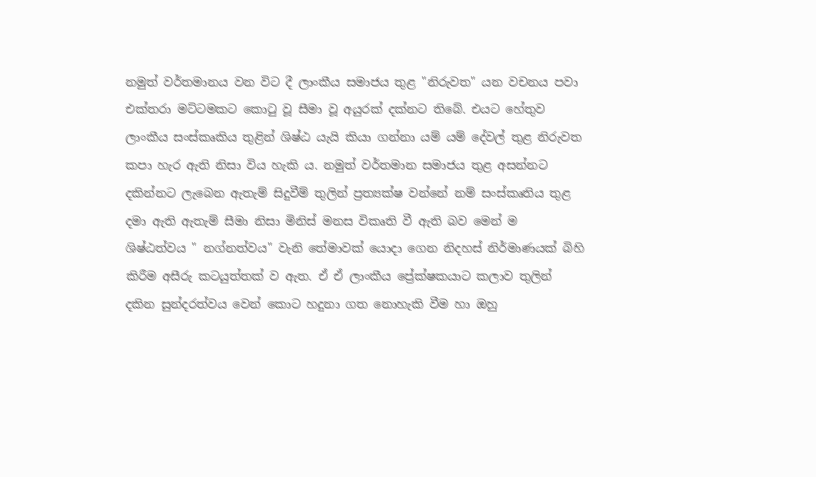නමුත් වර්තමානය වන විට දී ලාංකීය සමාජය තුළ "නිරුවත" යන වචනය පවා එක්තරා මට්ටමකට කොටු වූ සීමා වූ අයුරක් දක්නට තිබේ. එයට හේතුව ලාංකීය සංස්කෘකිය තුළින් ශිෂ්ඨ යැයි කියා ගන්නා යම් යම් දේවල් තුළ නිරුවත කපා හැර ඇති නිසා විය හැකි ය. නමුත් වර්තමාන සමාජය තුළ අසන්නට දකින්නට ලැබෙන ඇතැම් සිදුවීම් තුලින් ප්‍රත්‍යක්ෂ වන්නේ නම් සංස්කෘතිය තුළ දමා ඇති ඇතැම් සීමා නිසා මිනිස් මනස විකෘති වී ඇති බව මෙන් ම  ශිෂ්ඨත්වය " නග්නත්වය" වැනි තේමාවක් යොදා ගෙන නිදහස් නිර්මාණයක් බිහි කිරීම අසීරු කටයුත්තක් ව ඇත. ඒ ඒ ලාංකීය ප්‍රේක්ෂකයාට කලාව තුලින් දකින සුන්දරත්වය වෙන් කොට හදුනා ගත නොහැකි වීම හා ඔහු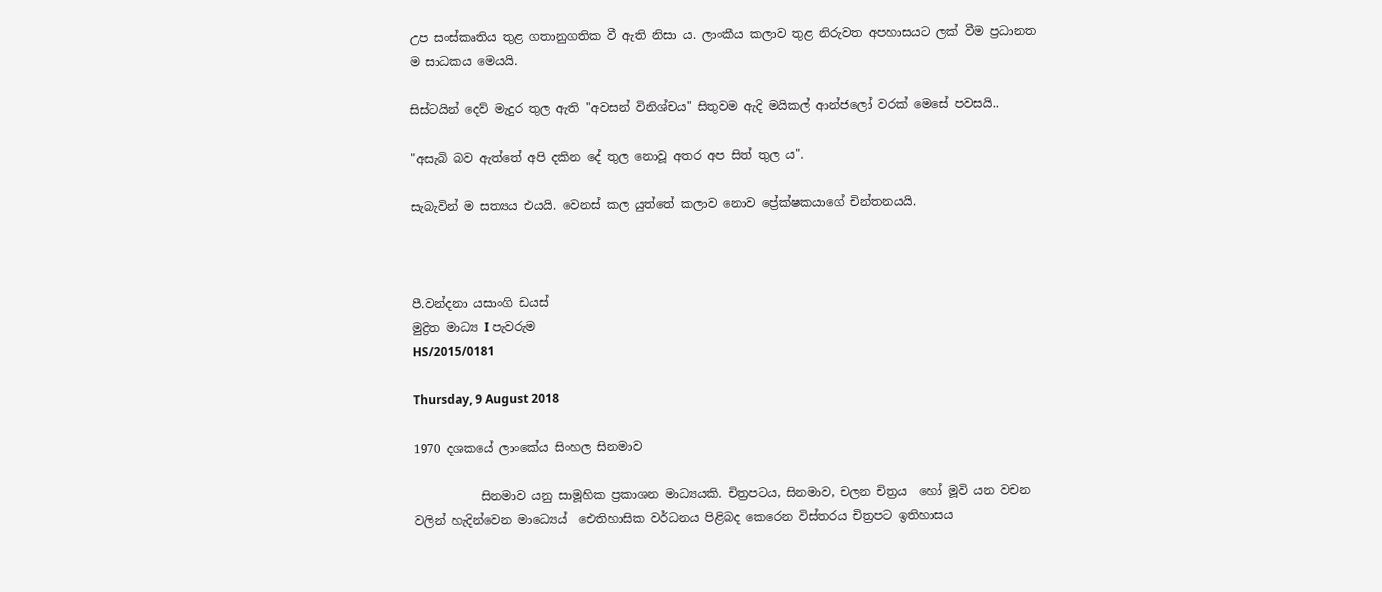උප සංස්කෘතිය තුළ ගතානුගතික වී ඇති නිසා ය. ලාංකීය කලාව තුළ නිරුවත අපහාසයට ලක් වීම ප්‍රධානත ම සාධකය මෙයයි.

සිස්ටයින් දෙව් මැදුර තුල ඇති "අවසන් විනිශ්චය" සිතුවම ඇදි මයිකල් ආන්ජලෝ වරක් මෙසේ පවසයි..

"අසැබි බව ඇත්තේ අපි දකින දේ තුල නොවූ අතර අප සිත් තුල ය".

සැබැවින් ම සත්‍යය එයයි. වෙනස් කල යුත්තේ කලාව නොව ප්‍රේක්ෂකයාගේ චින්තනයයි.



පී.වන්දනා යසාංගි ඩයස්
මුද්‍රිත මාධ්‍ය I පැවරුම
HS/2015/0181

Thursday, 9 August 2018

1970 දශකයේ ලාංකේය සිංහල සිනමාව

           සිනමාව යනු සාමූහික ප්‍රකාශන මාධ්‍යයකි. චිත්‍රපටය, සිනමාව, චලන චිත්‍රය  හෝ මූවි යන වචන වලින් හැදින්වෙන මාධ්‍යෙය්  ඓතිහාසික වර්ධනය පිළිබද කෙරෙන විස්තරය චිත්‍රපට ඉතිහාසය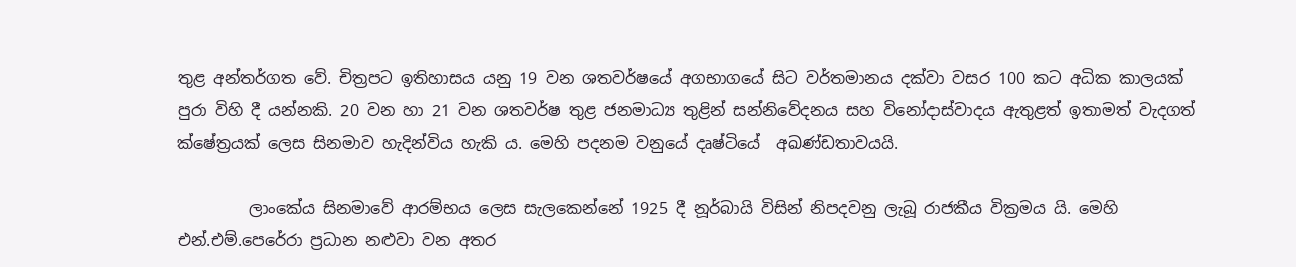තුළ අන්තර්ගත වේ. චිත්‍රපට ඉතිහාසය යනු 19 වන ශතවර්ෂයේ අගභාගයේ සිට වර්තමානය දක්වා වසර 100 කට අධික කාලයක් පුරා විහි දී යන්නකි. 20 වන හා 21 වන ශතවර්ෂ තුළ ජනමාධ්‍ය තුළින් සන්නිවේදනය සහ විනෝදාස්වාදය ඇතුළත් ඉතාමත් වැදගත් ක්ෂේත්‍රයක් ලෙස සිනමාව හැදින්විය හැකි ය. මෙහි පදනම වනුයේ දෘෂ්ටියේ  අඛණ්ඩතාවයයි.

         ලාංකේය සිනමාවේ ආරම්භය ලෙස සැලකෙන්නේ 1925 දී නූර්බායි විසින් නිපදවනු ලැබූ රාජකීය වික්‍රමය යි. මෙහි එන්.එම්.පෙරේරා ප්‍රධාන නළුවා වන අතර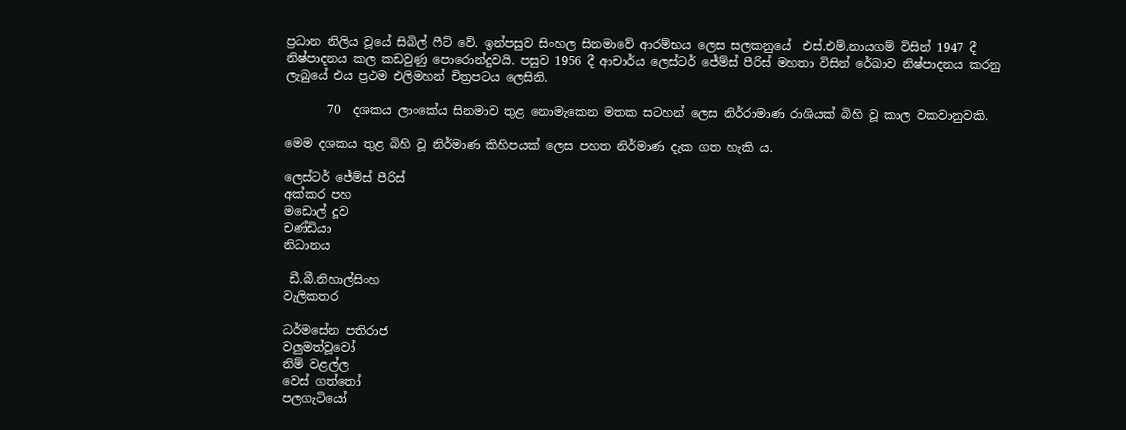ප්‍රධාන නිලිය වූයේ සිබිල් ෆීට් වේ. ඉන්පසුව සිංහල සිනමාවේ ආරම්භය ලෙස සලකනුයේ  එස්.එම්.නායගම් විසින් 1947 දී නිෂ්පාදනය කල කඩවුණු පොරොන්දුවයි. පසුව 1956 දී ආචාර්ය ලෙස්ටර් ජේම්ස් පීරිස් මහතා විසින් රේඛාව නිෂ්පාදනය කරනු ලැබුයේ එය ප්‍රථම එලිමහන් චිත්‍රපටය ලෙසිනි.

       70  දශකය ලාංකේය සිනමාව තුළ නොමැකෙන මතක සටහන් ලෙස නිර්රාමාණ රාශියක් බිහි වූ කාල වකවානුවකි.

මෙම දශකය තුළ බිහි වූ නිර්මාණ කිහිපයක් ලෙස පහත නිර්මාණ දැක ගත හැකි ය.

ලෙස්ටර් ජේම්ස් පීරිස්
අක්කර පහ
මඩොල් දූව
චණ්ඩියා
නිධානය

 ඩී.බී.නිහාල්සිංහ
වැලිකතර

ධර්මසේන පතිරාජ
වලුමත්වූවෝ
නිම් වළල්ල
වෙස් ගත්තෝ
පලගැටියෝ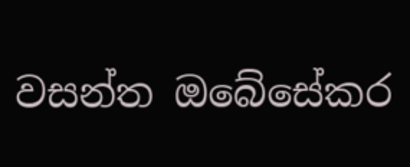වසන්ත ඔබේසේකර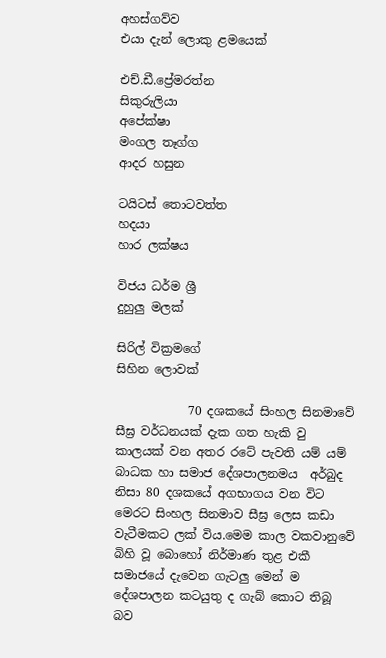අහස්ගව්ව
එයා දැන් ලොකු ළමයෙක්

එච්.ඩී.ප්‍රේමරත්න
සිකුරුලියා
අපේක්ෂා
මංගල තෑග්ග
ආදර හසුන

ටයිටස් තොටවත්ත
හදයා
හාර ලක්ෂය

විජය ධර්ම ශ්‍රී
දුහුලු මලක්

සිරිල් වික්‍රමගේ
සිහින ලොවක්

            70 දශකයේ සිංහල සිනමාවේ සීඝ්‍ර වර්ධනයක් දැක ගත හැකි වු කාලයක් වන අතර රටේ පැවති යම් යම් බාධක හා සමාජ දේශපාලනමය  අර්බුද නිසා 80 දශකයේ අගභාගය වන විට මෙරට සිංහල සිනමාව සීඝ්‍ර ලෙස කඩා වැටීමකට ලක් විය.මෙම කාල වකවානුවේ බිහි වූ බොහෝ නිර්මාණ තුළ එකී සමාජයේ දැවෙන ගැටලු මෙන් ම දේශපාලන කටයුතු ද ගැබ් කොට තිබූ බව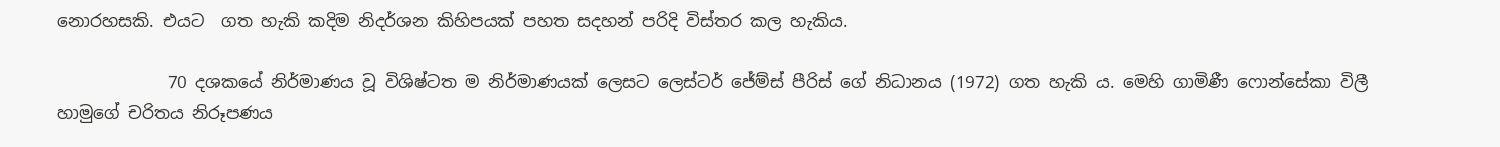නොරහසකි. එයට  ගත හැකි කදිම නිදර්ශන කිහිපයක් පහත සදහන් පරිදි විස්තර කල හැකිය.

             70 දශකයේ නිර්මාණය වූ විශිෂ්ටත ම නිර්මාණයක් ලෙසට ලෙස්ටර් ජේම්ස් පීරිස් ගේ නිධානය (1972) ගත හැකි ය. මෙහි ගාමිණී ෆොන්සේකා විලී හාමුගේ චරිතය නිරූපණය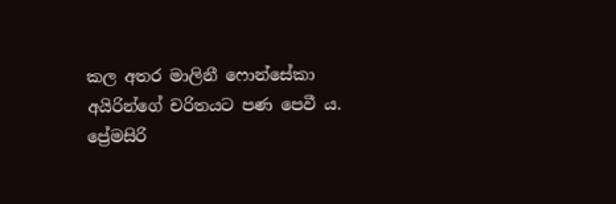කල අතර මාලිනී ෆොන්සේකා අයිරින්ගේ චරිතයට පණ පෙවී ය. ප්‍රේමසිරි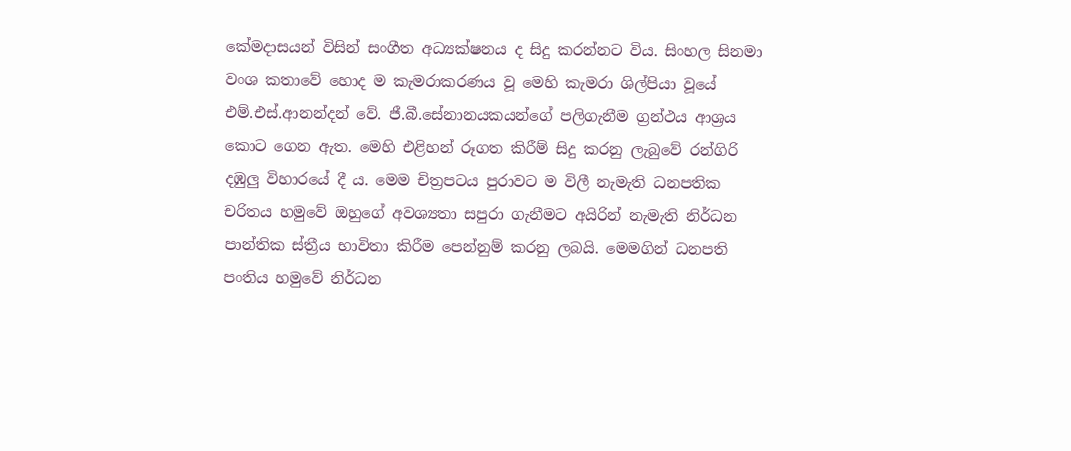කේමදාසයන් විසින් සංගීත අධ්‍යක්ෂනය ද සිදු කරන්නට විය. සිංහල සිනමා වංශ කතාවේ හොද ම කැමරාකරණය වූ මෙහි කැමරා ශිල්පියා වූයේ එම්.එස්.ආනන්දන් වේ. ජී.බී.සේනානයකයන්ගේ පලිගැනීම ග්‍රන්ථය ආශ්‍රය කොට ගෙන ඇත. මෙහි එළිහන් රූගත කිරීම් සිදු කරනු ලැබුවේ රන්ගිරි දඹුලු විහාරයේ දී ය. මෙම චිත්‍රපටය පුරාවට ම විලී නැමැති ධනපතික චරිතය හමුවේ ඔහුගේ අවශ්‍යතා සපුරා ගැනීමට අයිරින් නැමැති නිර්ධන පාන්තික ස්ත්‍රීය භාවිතා කිරීම පෙන්නුම් කරනු ලබයි. මෙමගින් ධනපති පංතිය හමුවේ නිර්ධන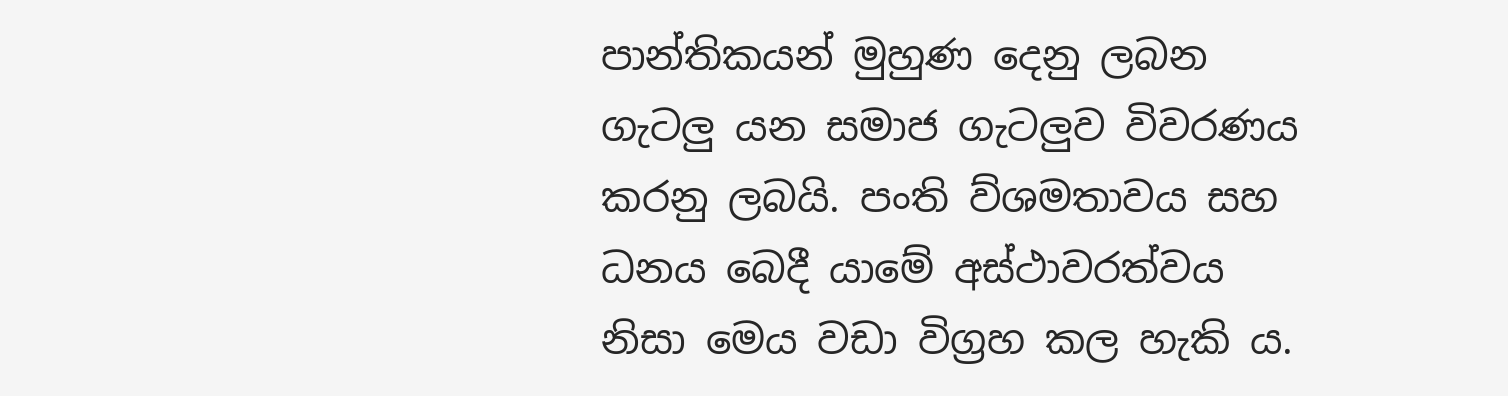පාන්තිකයන් මුහුණ දෙනු ලබන ගැටලු යන සමාජ ගැටලුව විවරණය කරනු ලබයි. පංති ව්ශමතාවය සහ ධනය බෙදී යාමේ අස්ථාවරත්වය නිසා මෙය වඩා විග්‍රහ කල හැකි ය.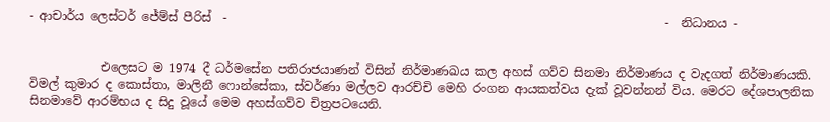- ආචාර්ය ලෙස්ටර් ජේම්ස් පීරිස්  -                                                                         -  නිධානය -


            එලෙසට ම 1974 දී ධර්මසේන පතිරාජයාණන් විසින් නිර්මාණඛය කල අහස් ගව්ව සිනමා නිර්මාණය ද වැදගත් නිර්මාණයකි. විමල් කුමාර ද කොස්තා, මාලිනී ෆොන්සේකා, ස්වර්ණා මල්ලව ආරච්චි මෙහි රංගන ආයකත්වය දැක් වූවන්නන් විය. මෙරට දේශපාලනික සිනමාවේ ආරම්භය ද සිදු වූයේ මෙම අහස්ගව්ව චිත්‍රපටයෙනි.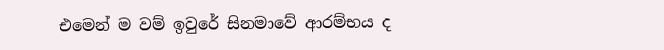එමෙන් ම වම් ඉවුරේ සිනමාවේ ආරම්භය ද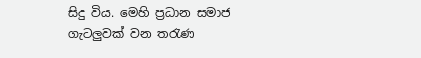සිදු විය. මෙහි ප්‍රධාන සමාජ ගැටලුවක් වන තරැණ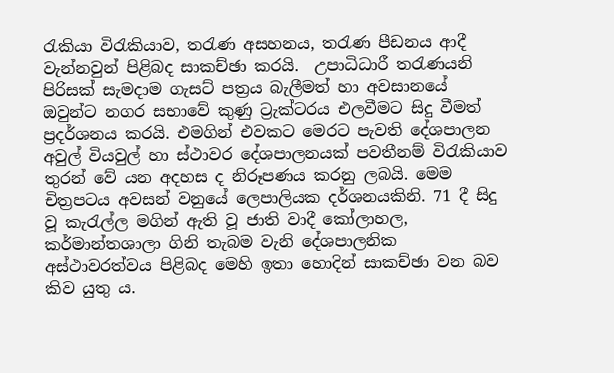රැකියා විරැකියාව, තරැණ අසහනය, තරැණ පීඩනය ආදී වැන්නවුන් පිළිබද සාකච්ඡා කරයි.  උපාධිධාරී තරැණයනි පිරිසක් සැමදාම ගැසට් පත්‍රය බැලීමත් හා අවසානයේ ඔවුන්ට නගර සභාවේ කුණු ට්‍රැක්ටරය එලවීමට සිදු වීමත් ප්‍රදර්ශනය කරයි. එමගින් එවකට මෙරට පැවති දේශපාලන අවුල් වියවුල් හා ස්ථාවර දේශපාලනයක් පවතීනම් විරැකියාව තුරන් වේ යන අදහස ද නිරූපණය කරනු ලබයි. මෙම චිත්‍රපටය අවසන් වනුයේ ලෙපාලියක දර්ශනයකිනි. 71 දී සිදු වූ කැරැල්ල මගින් ඇති වූ ජාති වාදී කෝලාහල, කර්මාන්තශාලා ගිනි තැබම වැනි දේශපාලනික අස්ථාවරත්වය පිළිබද මෙහි ඉතා හොදින් සාකච්ඡා වන බව කිව යුතු ය.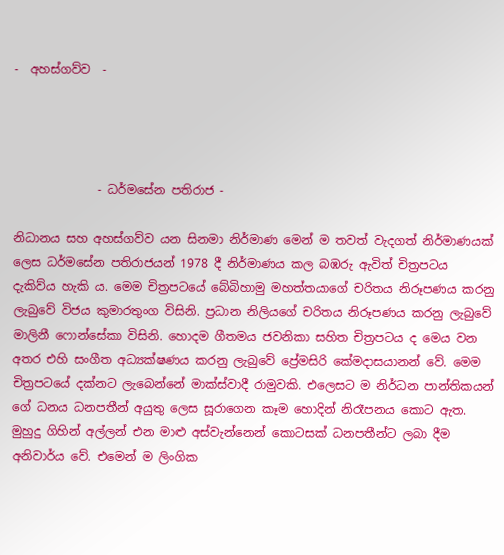-  අහස්ගව්ව  -




              - ධර්මසේන පතිරාජ -

නිධානය සහ අහස්ගව්ව යන සිනමා නිර්මාණ මෙන් ම තවත් වැදගත් නිර්මාණයක් ලෙස ධර්ම‍සේන පතිරාජයන් 1978 දී නිර්මාණය කල බඹරු ඇවිත් චිත්‍රපටය දැකිව්ය හැකි ය. මෙම චිත්‍රපටයේ බේබිහාමු මහත්තයාගේ චරිතය නිරූපණය කරනු ලැබුවේ විජය කුමාරතුංග විසිනි. ප්‍රධාන නිලියගේ චරිතය නිරූපණය කරනු ලැබුවේ මාලිනී ෆොන්සේකා විසිනි. හොදම ගීතමය ජවනිකා සහිත චිත්‍රපටය ද මෙය වන අතර එහි සංගීත අධ්‍යක්ෂණය කරනු ලැබුවේ ප්‍රේමසිරි කේමදාසයානන් වේ. මෙම චිත්‍රපටයේ දක්නට ලැබෙන්නේ මාක්ස්වාදී රාමුවකි. එලෙසට ම නිර්ධන පාන්තිකයන් ගේ ධනය ධනපතීන් අයුතු ලෙස සූරාගෙන කෑම හොදින් නිරෑපනය කොට ඇත. මුහුදු ගිහින් අල්ලන් එන මාළු අස්වැන්නෙන් කොටසක් ධනපතීන්ට ලබා දීම අනිවාර්ය වේ. එමෙන් ම ලිංගික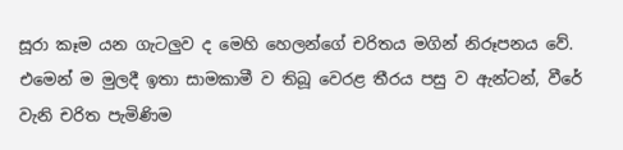සූරා කෑම යන ගැටලුව ද මෙහි හෙලන්ගේ චරිතය මගින් නිරූපනය වේ. එමෙන් ම මුලදී ඉතා සාමකාමී ව තිබූ වෙරළ තීරය පසු ව ඇන්ටන්, වීරේ වැනි චරිත පැමිණිම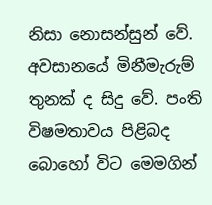නිසා නොසන්සුන් වේ. අවසානයේ මිනීමැරුම් තුනක් ද සිදු වේ. පංති විෂමතාවය පිළිබද බොහෝ විට මෙමගින්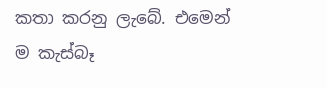කතා කරනු ලැබේ. එමෙන් ම කැස්බෑ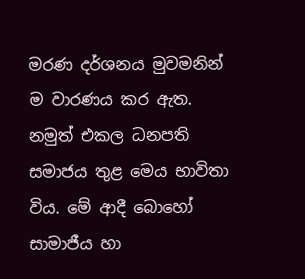මරණ දර්ශනය මුවමනින් ම වාරණය කර ඇත. නමුත් එකල ධනපති සමාජය තුළ මෙය භාවිතා විය. මේ ආදී බොහෝ සාමාජීය හා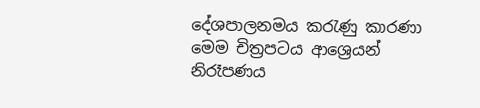දේශපාලනමය කරැණු කාරණා මෙම චිත්‍රපටය ආශ්‍රෙයන් නිරෑපණය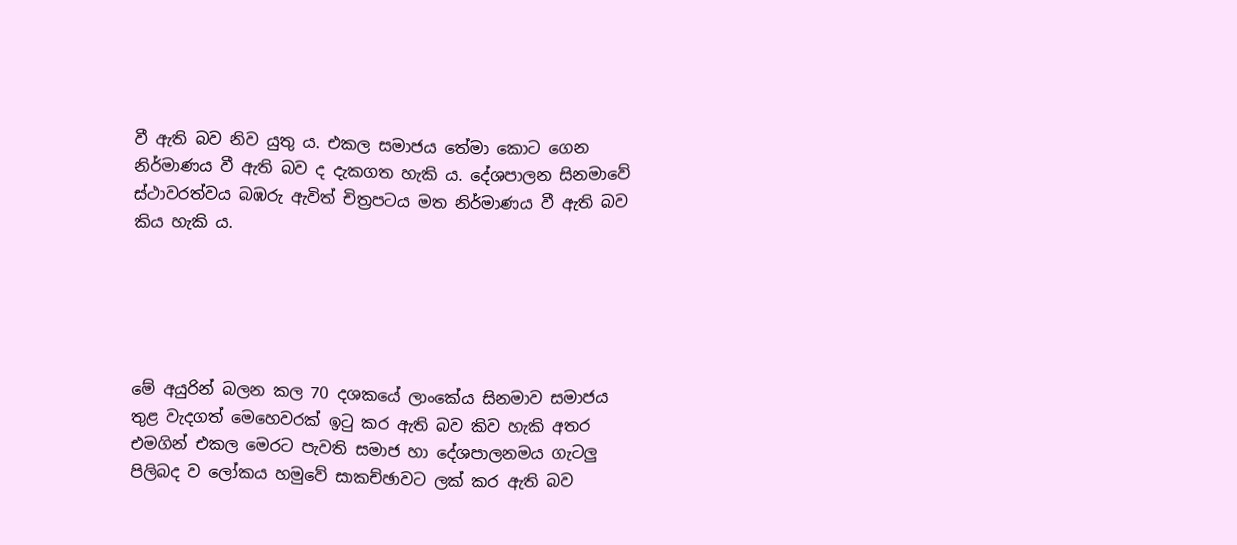වී ඇති බව නිව යුතු ය. එකල සමාජය තේමා කොට ගෙන නිර්මාණය වී ඇති බව ද දැකගත හැකි ය. දේශපාලන සිනමාවේ ස්ථාවරත්වය බඹරු ඇවිත් චිත්‍රපටය මත නිර්මාණය වී ඇති බව කිය හැකි ය.





මේ අයුරින් බලන කල 70 දශකයේ ලාංකේය සිනමාව සමාජය තුළ වැදගත් මෙහෙවරක් ඉටු කර ඇති බව කිව හැකි අතර එමගින් එකල මෙරට පැවති සමාජ හා දේශපාලනමය ගැටලු පිලිබද ව ලෝකය හමුවේ සාකච්ඡාවට ලක් කර ඇති බව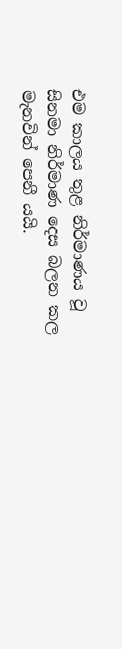එම කාලය තුළ නිර්මාණය වූ සිනමා නිර්මාණ දෙස බලන කල මැනවින් පෙනී යයි.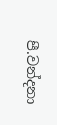පී.වන්දනා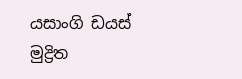යසාංගි ඩයස්
මුද්‍රිත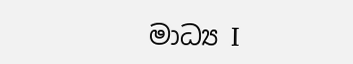මාධ්‍ය I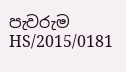පැවරුම
HS/2015/0181